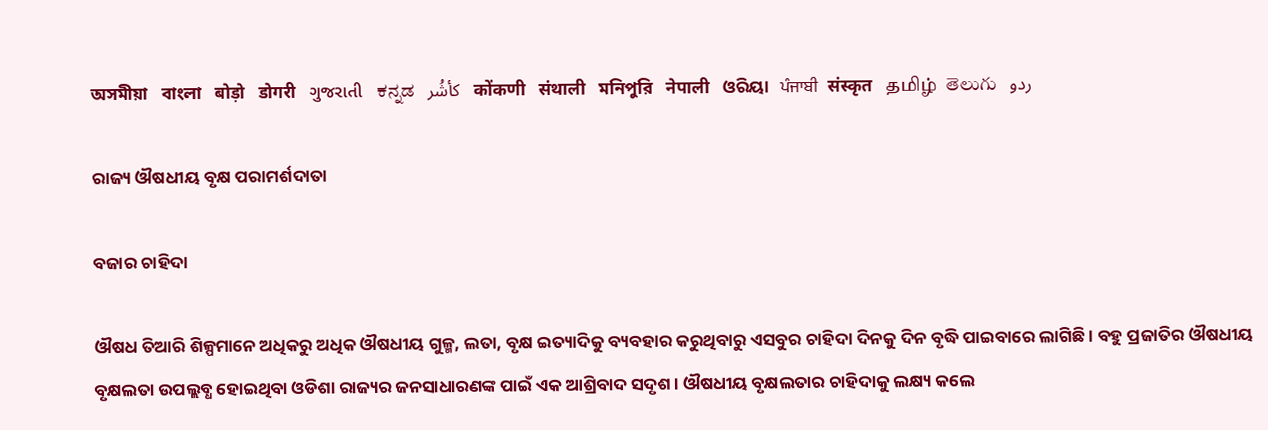অসমীয়া   বাংলা   बोड़ो   डोगरी   ગુજરાતી   ಕನ್ನಡ   كأشُر   कोंकणी   संथाली   মনিপুরি   नेपाली   ଓରିୟା   ਪੰਜਾਬੀ   संस्कृत   தமிழ்  తెలుగు   ردو

ରାଜ୍ୟ ଔଷଧୀୟ ବୃକ୍ଷ ପରାମର୍ଶଦାତା

ବଜାର ଚାହିଦା

ଔଷଧ ତିଆରି ଶିଳ୍ପମାନେ ଅଧିକରୁ ଅଧିକ ଔଷଧୀୟ ଗୁଳ୍ମ, ଲତା, ବୃକ୍ଷ ଇତ୍ୟାଦିକୁ ବ୍ୟବହାର କରୁଥିବାରୁ ଏସବୁର ଚାହିଦା ଦିନକୁ ଦିନ ବୃଦ୍ଧି ପାଇବାରେ ଲାଗିଛି । ବହୁ ପ୍ରଜାତିର ଔଷଧୀୟ ବୃକ୍ଷଲତା ଉପଲ୍ଲବ୍ଧ ହୋଇଥିବା ଓଡିଶା ରାଜ୍ୟର ଜନସାଧାରଣଙ୍କ ପାଇଁ ଏକ ଆଶ୍ରିବାଦ ସଦୃଶ । ଔଷଧୀୟ ବୃକ୍ଷଲତାର ଚାହିଦାକୁ ଲକ୍ଷ୍ୟ କଲେ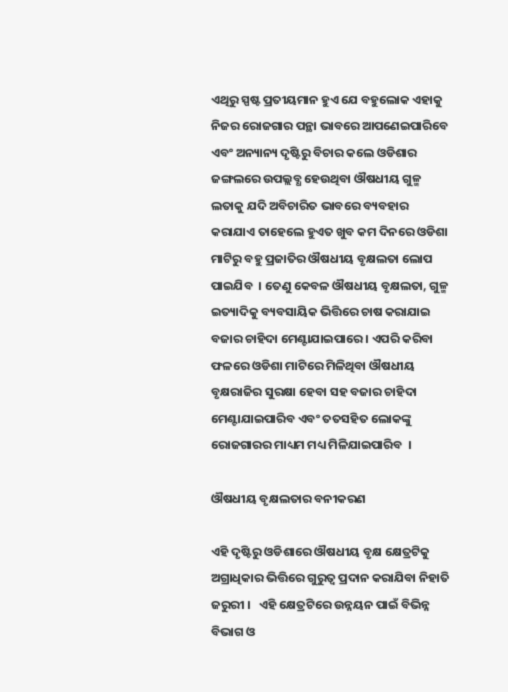ଏଥିରୁ ସ୍ପଷ୍ଟ ପ୍ରତୀୟମାନ ହୁଏ ଯେ ବହୁଲୋକ ଏହାକୁ ନିଜର ରୋଜଗାର ପନ୍ଥା ଭାବରେ ଆପଣେଇପାରିବେ ଏବଂ ଅନ୍ୟାନ୍ୟ ଦୃଷ୍ଟିରୁ ବିଚାର କଲେ ଓଡିଶାର ଜଙ୍ଗଲରେ ଉପଲ୍ଲବ୍ଧ ହେଉଥିବା ଔଷଧୀୟ ଗୁଳ୍ମ ଲତାକୁ ଯଦି ଅବିଚାରିତ ଭାବରେ ବ୍ୟବହାର କରାଯାଏ ତାହେଲେ ହୁଏତ ଖୁବ କମ ଦିନରେ ଓଡିଶା ମାଟିରୁ ବହୁ ପ୍ରଜାତିର ଔଷଧୀୟ ବୃକ୍ଷଲତା ଲୋପ ପାଇଯିବ  । ତେଣୁ କେବଳ ଔଷଧୀୟ ବୃକ୍ଷଲତା, ଗୁଳ୍ମ ଇତ୍ୟାଦିକୁ ବ୍ୟବସାୟିକ ଭିତ୍ତିରେ ଚାଷ କରାଯାଇ ବଜାର ଚାହିଦା ମେଣ୍ଟାଯାଇପାରେ । ଏପରି କରିବା ଫଳରେ ଓଡିଶା ମାଟିରେ ମିଳିଥିବା ଔଷଧୀୟ ବୃକ୍ଷରାଜିର ସୁରକ୍ଷା ହେବା ସହ ବଜାର ଚାହିଦା ମେଣ୍ଟାଯାଇପାରିବ ଏବଂ ତତସହିତ ଲୋକଙ୍କୁ ରୋଜଗାରର ମାଧ୍ୟମ ମଧ୍ୟ ମିଳିଯାଇପାରିବ  ।

ଔଷଧୀୟ ବୃକ୍ଷଲତାର ବନୀକରଣ

ଏହି ଦୃଷ୍ଟିରୁ ଓଡିଶାରେ ଔଷଧୀୟ ବୃକ୍ଷ କ୍ଷେତ୍ରଟିକୁ ଅଗ୍ରାଧିକାର ଭିତ୍ତିରେ ଗୁରୁତ୍ଵ ପ୍ରଦାନ କରାଯିବା ନିହାତି ଜରୁରୀ ।   ଏହି କ୍ଷେତ୍ରଟିରେ ଉନ୍ନୟନ ପାଇଁ ବିଭିନ୍ନ ବିଭାଗ ଓ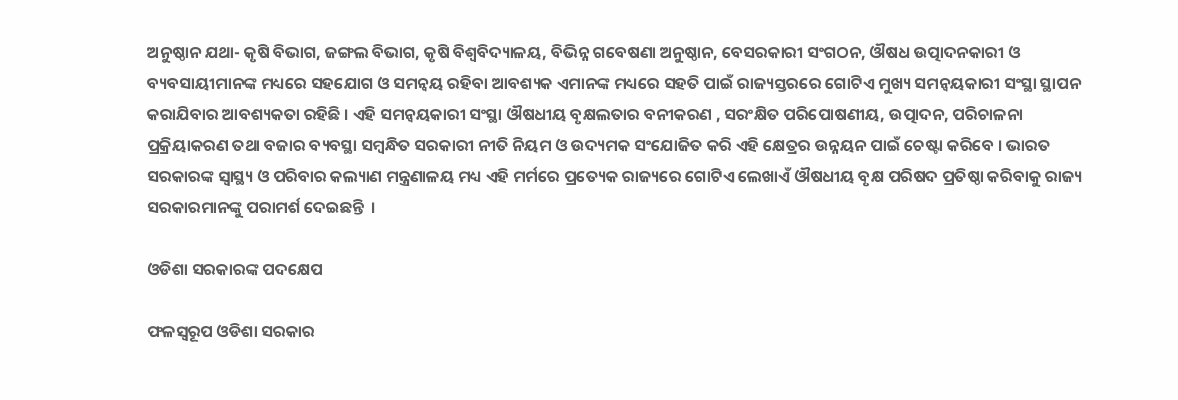ଅନୁଷ୍ଠାନ ଯଥା- କୃଷି ବିଭାଗ, ଜଙ୍ଗଲ ବିଭାଗ, କୃଷି ବିଶ୍ଵବିଦ୍ୟାଳୟ, ବିଭିନ୍ନ ଗବେଷଣା ଅନୁଷ୍ଠାନ, ବେସରକାରୀ ସଂଗଠନ, ଔଷଧ ଉତ୍ପାଦନକାରୀ ଓ ବ୍ୟବସାୟୀମାନଙ୍କ ମଧ୍ୟରେ ସହଯୋଗ ଓ ସମନ୍ଵୟ ରହିବା ଆବଶ୍ୟକ ଏମାନଙ୍କ ମଧ୍ୟରେ ସହତି ପାଇଁ ରାଜ୍ୟସ୍ତରରେ ଗୋଟିଏ ମୁଖ୍ୟ ସମନ୍ଵୟକାରୀ ସଂସ୍ଥା ସ୍ଥାପନ କରାଯିବାର ଆବଶ୍ୟକତା ରହିଛି । ଏହି ସମନ୍ଵୟକାରୀ ସଂସ୍ଥା ଔଷଧୀୟ ବୃକ୍ଷଲତାର ବନୀକରଣ , ସରଂକ୍ଷିତ ପରିପୋଷଣୀୟ, ଉତ୍ପାଦନ, ପରିଚାଳନା ପ୍ରକ୍ରିୟାକରଣ ତଥା ବଜାର ବ୍ୟବସ୍ଥା ସମ୍ବନ୍ଧିତ ସରକାରୀ ନୀତି ନିୟମ ଓ ଉଦ୍ୟମକ ସଂଯୋଜିତ କରି ଏହି କ୍ଷେତ୍ରର ଉନ୍ନୟନ ପାଇଁ ଚେଷ୍ଟା କରିବେ । ଭାରତ ସରକାରଙ୍କ ସ୍ୱାସ୍ଥ୍ୟ ଓ ପରିବାର କଲ୍ୟାଣ ମନ୍ତ୍ରଣାଳୟ ମଧ୍ୟ ଏହି ମର୍ମରେ ପ୍ରତ୍ୟେକ ରାଜ୍ୟରେ ଗୋଟିଏ ଲେଖାଏଁ ଔଷଧୀୟ ବୃକ୍ଷ ପରିଷଦ ପ୍ରତିଷ୍ଠା କରିବାକୁ ରାଜ୍ୟ ସରକାରମାନଙ୍କୁ ପରାମର୍ଶ ଦେଇଛନ୍ତି  ।

ଓଡିଶା ସରକାରଙ୍କ ପଦକ୍ଷେପ

ଫଳସ୍ୱରୂପ ଓଡିଶା ସରକାର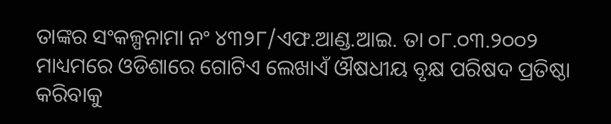ତାଙ୍କର ସଂକଳ୍ପନାମା ନଂ ୪୩୨୮/ଏଫ.ଆଣ୍ଡ.ଆଇ. ତା ୦୮.୦୩.୨୦୦୨ ମାଧ୍ୟମରେ ଓଡିଶାରେ ଗୋଟିଏ ଲେଖାଏଁ ଔଷଧୀୟ ବୃକ୍ଷ ପରିଷଦ ପ୍ରତିଷ୍ଠା କରିବାକୁ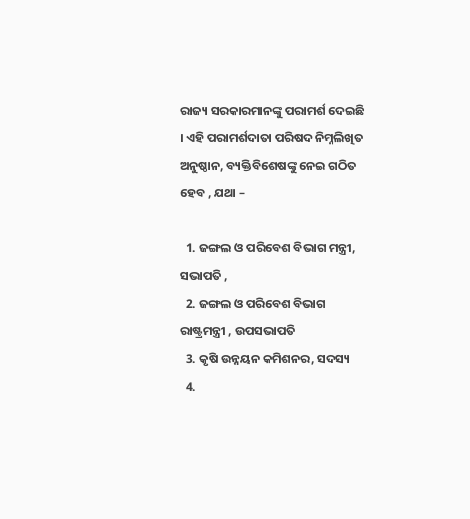ରାଜ୍ୟ ସରକାରମାନଙ୍କୁ ପରାମର୍ଶ ଦେଇଛି  । ଏହି ପରାମର୍ଶଦାତା ପରିଷଦ ନିମ୍ନଲିଖିତ ଅନୁଷ୍ଠାନ, ବ୍ୟକ୍ତିବିଶେଷଙ୍କୁ ନେଇ ଗଠିତ ହେବ , ଯଥା –

  1. ଜଙ୍ଗଲ ଓ ପରିବେଶ ବିଭାଗ ମନ୍ତ୍ରୀ, ସଭାପତି ,
  2. ଜଙ୍ଗଲ ଓ ପରିବେଶ ବିଭାଗ ରାଷ୍ଟ୍ରମନ୍ତ୍ରୀ , ଉପସଭାପତି
  3. କୃଷି ଉନ୍ନୟନ କମିଶନର, ସଦସ୍ୟ
  4.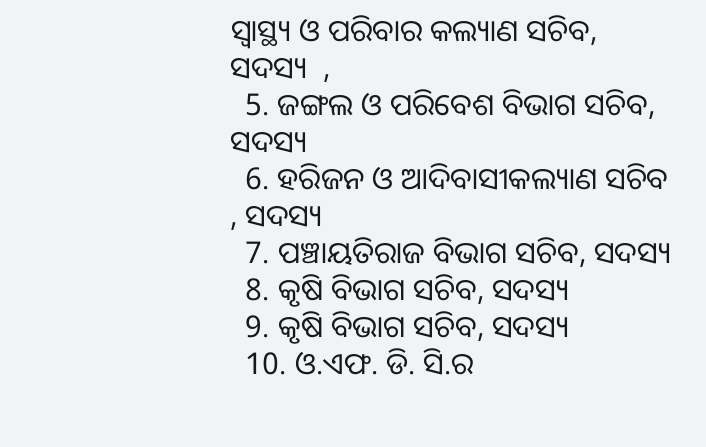ସ୍ୱାସ୍ଥ୍ୟ ଓ ପରିବାର କଲ୍ୟାଣ ସଚିବ, ସଦସ୍ୟ  ,
  5. ଜଙ୍ଗଲ ଓ ପରିବେଶ ବିଭାଗ ସଚିବ, ସଦସ୍ୟ
  6. ହରିଜନ ଓ ଆଦିବାସୀକଲ୍ୟାଣ ସଚିବ , ସଦସ୍ୟ
  7. ପଞ୍ଚାୟତିରାଜ ବିଭାଗ ସଚିବ, ସଦସ୍ୟ
  8. କୃଷି ବିଭାଗ ସଚିବ, ସଦସ୍ୟ
  9. କୃଷି ବିଭାଗ ସଚିବ, ସଦସ୍ୟ
  10. ଓ.ଏଫ. ଡି. ସି.ର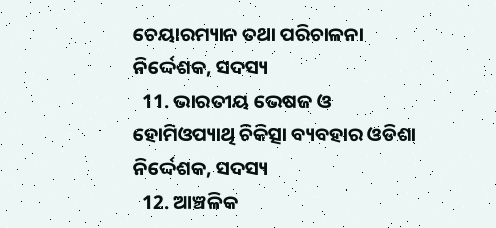ଚେୟାରମ୍ୟାନ ତଥା ପରିଚାଳନା ନିର୍ଦ୍ଦେଶକ, ସଦସ୍ୟ
  11. ଭାରତୀୟ ଭେଷଜ ଓ ହୋମିଓପ୍ୟାଥି ଚିକିତ୍ସା ବ୍ୟବହାର ଓଡିଶା ନିର୍ଦ୍ଦେଶକ, ସଦସ୍ୟ
  12. ଆଞ୍ଚଳିକ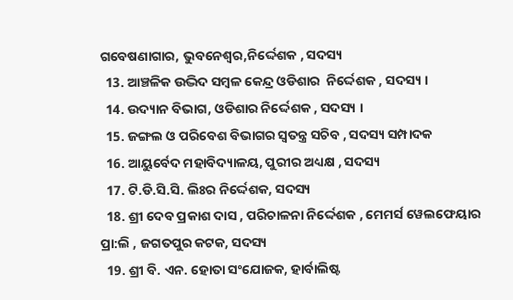ଗବେଷଣାଗାର, ଭୁବନେଶ୍ବର,ନିର୍ଦ୍ଦେଶକ , ସଦସ୍ୟ
  13. ଆଞ୍ଚଳିକ ଉଦ୍ଭିଦ ସମ୍ବଳ କେନ୍ଦ୍ର ଓଡିଶାର  ନିର୍ଦ୍ଦେଶକ , ସଦସ୍ୟ ।
  14. ଉଦ୍ୟାନ ବିଭାଗ, ଓଡିଶାର ନିର୍ଦ୍ଦେଶକ , ସଦସ୍ୟ ।
  15. ଜଙ୍ଗଲ ଓ ପରିବେଶ ବିଭାଗର ସ୍ଵତନ୍ତ୍ର ସଚିବ , ସଦସ୍ୟ ସମ୍ପାଦକ
  16. ଆୟୁର୍ବେଦ ମହାବିଦ୍ୟାଳୟ, ପୁରୀର ଅଧ୍ୟକ୍ଷ , ସଦସ୍ୟ
  17. ଟି.ଡି.ସି.ସି. ଲିଃର ନିର୍ଦ୍ଦେଶକ, ସଦସ୍ୟ
  18. ଶ୍ରୀ ଦେବ ପ୍ରକାଶ ଦାସ , ପରିଚାଳନା ନିର୍ଦ୍ଦେଶକ , ମେମର୍ସ ୱେଲଫେୟାର ପ୍ରା:ଲି , ଜଗତପୁର କଟକ, ସଦସ୍ୟ
  19. ଶ୍ରୀ ବି. ଏନ. ହୋତା ସଂଯୋଜକ, ହାର୍ବାଲିଷ୍ଟ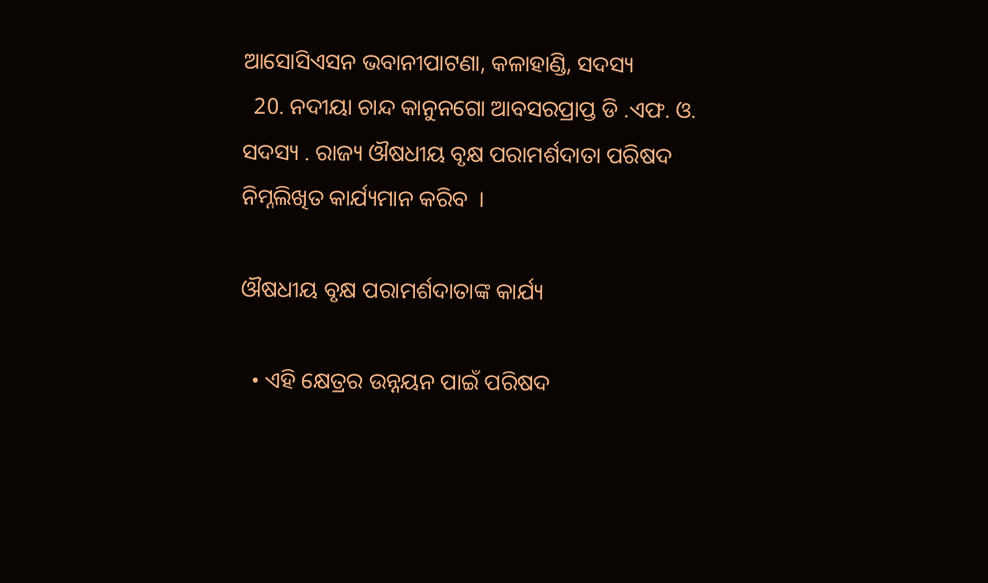ଆସୋସିଏସନ ଭବାନୀପାଟଣା, କଳାହାଣ୍ଡି, ସଦସ୍ୟ
  20. ନଦୀୟା ଚାନ୍ଦ କାନୁନଗୋ ଆବସରପ୍ରାପ୍ତ ଡି .ଏଫ. ଓ. ସଦସ୍ୟ . ରାଜ୍ୟ ଔଷଧୀୟ ବୃକ୍ଷ ପରାମର୍ଶଦାତା ପରିଷଦ ନିମ୍ନଲିଖିତ କାର୍ଯ୍ୟମାନ କରିବ  ।

ଔଷଧୀୟ ବୃକ୍ଷ ପରାମର୍ଶଦାତାଙ୍କ କାର୍ଯ୍ୟ

  • ଏହି କ୍ଷେତ୍ରର ଉନ୍ନୟନ ପାଇଁ ପରିଷଦ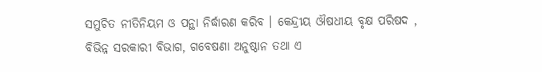ସମୁଚିତ ନୀତିନିୟମ ଓ ପନ୍ଥା ନିର୍ଦ୍ଧାରଣ କରିବ । କେନ୍ଦ୍ରୀୟ ଔଷଧୀୟ ବୃକ୍ଷ ପରିଷଦ , ବିଭିନ୍ନ ସରକାରୀ ବିଭାଗ, ଗବେଷଣା ଅନୁଷ୍ଠାନ ତଥା ଏ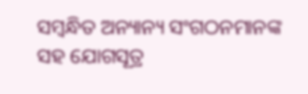ସମ୍ବନ୍ଧିତ ଅନ୍ୟାନ୍ୟ ସଂଗଠନମାନଙ୍କ ସହ ଯୋଗସୂତ୍ର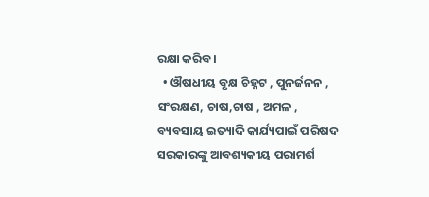ରକ୍ଷା କରିବ ।
  • ଔଷଧୀୟ ବୃକ୍ଷ ଚିହ୍ନଟ , ପୁନର୍ଜନନ , ସଂରକ୍ଷଣ, ଚାଷ,ଚାଷ , ଅମଳ , ବ୍ୟବସାୟ ଇତ୍ୟାଦି କାର୍ଯ୍ୟପାଇଁ ପରିଷଦ ସରକାରଙ୍କୁ ଆବଶ୍ୟକୀୟ ପରାମର୍ଶ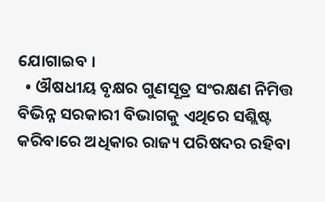ଯୋଗାଇବ ।
  • ଔଷଧୀୟ ବୃକ୍ଷର ଗୁଣସୂତ୍ର ସଂରକ୍ଷଣ ନିମିତ୍ତ ବିଭିନ୍ନ ସରକାରୀ ବିଭାଗକୁ ଏଥିରେ ସଶ୍ଲିଷ୍ଟ କରିବାରେ ଅଧିକାର ରାଜ୍ୟ ପରିଷଦର ରହିବା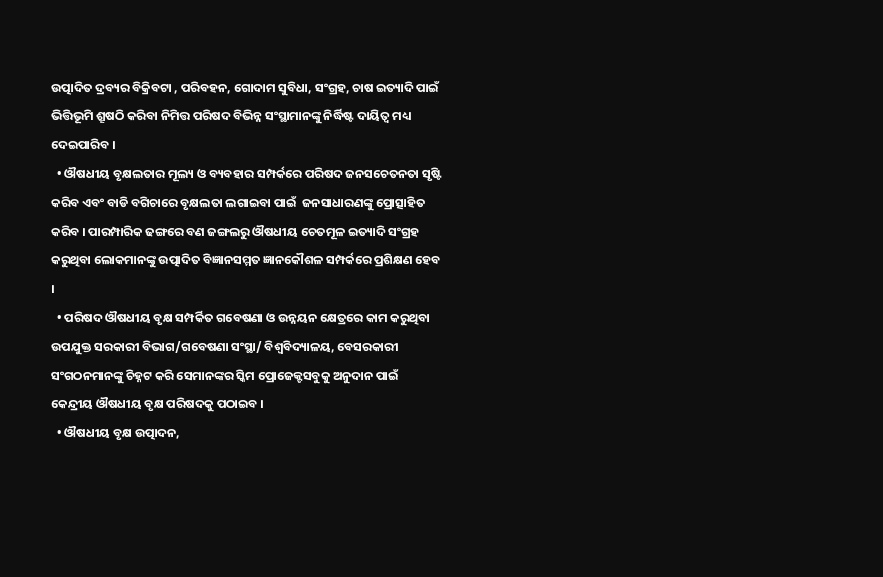ଉତ୍ପାଦିତ ଦ୍ରବ୍ୟର ବିକ୍ରିବଟା , ପରିବହନ, ଗୋଦାମ ସୁବିଧା, ସଂଗ୍ରହ, ଚାଷ ଇତ୍ୟାଦି ପାଇଁ ଭିତ୍ତିଭୂମି ଶ୍ରୂଷଠି କରିବା ନିମିତ୍ତ ପରିଷଦ ବିଭିନ୍ନ ସଂସ୍ଥାମାନଙ୍କୁ ନିର୍ଦ୍ଧିଷ୍ଟ ଦାୟିତ୍ଵ ମଧ୍ୟ ଦେଇପାରିବ ।
  • ଔଷଧୀୟ ବୃକ୍ଷଲତାର ମୂଲ୍ୟ ଓ ବ୍ୟବହାର ସମ୍ପର୍କରେ ପରିଷଦ ଜନସଚେତନତା ସୃଷ୍ଟି କରିବ ଏବଂ ବାଡି ବଗିଚାରେ ବୃକ୍ଷଲତା ଲଗାଇବା ପାଇଁ  ଜନସାଧାରଣଙ୍କୁ ପ୍ରୋତ୍ସାହିତ କରିବ । ପାରମ୍ପାରିକ ଢଙ୍ଗରେ ବଣ ଜଙ୍ଗଲରୁ ଔଷଧୀୟ ଚେତମୂଳ ଇତ୍ୟାଦି ସଂଗ୍ରହ କରୁଥିବା ଲୋକମାନଙ୍କୁ ଉତ୍ପାଦିତ ବିଜ୍ଞାନସମ୍ମତ ଜ୍ଞାନକୌଶଳ ସମ୍ପର୍କରେ ପ୍ରଶିକ୍ଷଣ ହେବ  ।
  • ପରିଷଦ ଔଷଧୀୟ ବୃକ୍ଷ ସମ୍ପର୍କିତ ଗବେଷଣା ଓ ଉନ୍ନୟନ କ୍ଷେତ୍ରରେ କାମ କରୁଥିବା ଉପଯୁକ୍ତ ସରକାରୀ ବିଭାଗ/ଗବେଷଣା ସଂସ୍ଥା/ ବିଶ୍ଵବିଦ୍ୟାଳୟ, ବେସରକାରୀ ସଂଗଠନମାନଙ୍କୁ ଚିହ୍ନଟ କରି ସେମାନଙ୍କର ସ୍କିମ ପ୍ରୋଜେକ୍ଟସବୁକୁ ଅନୁଦାନ ପାଇଁ କେନ୍ଦ୍ରୀୟ ଔଷଧୀୟ ବୃକ୍ଷ ପରିଷଦକୁ ପଠାଇବ ।
  • ଔଷଧୀୟ ବୃକ୍ଷ ଉତ୍ପାଦନ,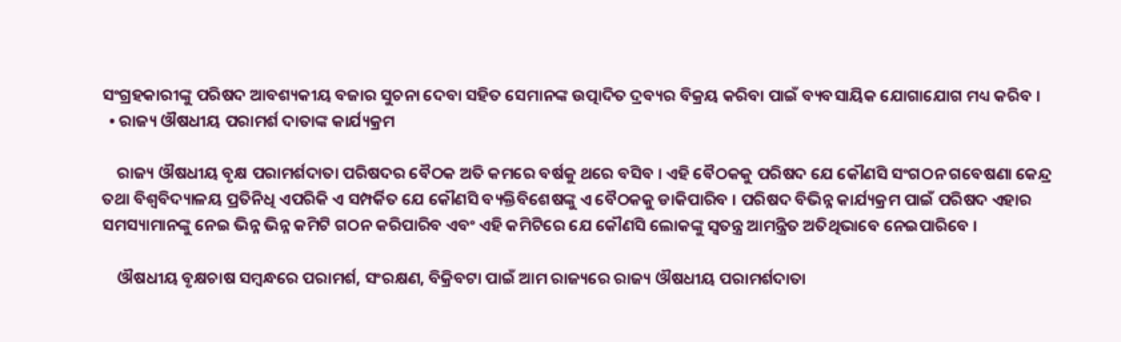ସଂଗ୍ରହକାରୀଙ୍କୁ ପରିଷଦ ଆବଶ୍ୟକୀୟ ବଜାର ସୁଚନା ଦେବା ସହିତ ସେମାନଙ୍କ ଉତ୍ପାଦିତ ଦ୍ରବ୍ୟର ବିକ୍ରୟ କରିବା ପାଇଁ ବ୍ୟବସାୟିକ ଯୋଗାଯୋଗ ମଧ୍ୟ କରିବ ।
  • ରାଜ୍ୟ ଔଷଧୀୟ ପରାମର୍ଶ ଦାତାଙ୍କ କାର୍ଯ୍ୟକ୍ରମ

    ରାଜ୍ୟ ଔଷଧୀୟ ବୃକ୍ଷ ପରାମର୍ଶଦାତା ପରିଷଦର ବୈଠକ ଅତି କମରେ ବର୍ଷକୁ ଥରେ ବସିବ । ଏହି ବୈଠକକୁ ପରିଷଦ ଯେ କୌଣସି ସଂଗଠନ ଗବେଷଣା କେନ୍ଦ୍ର ତଥା ବିଶ୍ୱବିଦ୍ୟାଳୟ ପ୍ରତିନିଧି ଏପରିକି ଏ ସମ୍ପର୍କିତ ଯେ କୌଣସି ବ୍ୟକ୍ତିବିଶେଷଙ୍କୁ ଏ ବୈଠକକୁ ଡାକିପାରିବ । ପରିଷଦ ବିଭିନ୍ନ କାର୍ଯ୍ୟକ୍ରମ ପାଇଁ ପରିଷଦ ଏହାର ସମସ୍ୟାମାନଙ୍କୁ ନେଇ ଭିନ୍ନ ଭିନ୍ନ କମିଟି ଗଠନ କରିପାରିବ ଏବଂ ଏହି କମିଟିରେ ଯେ କୌଣସି ଲୋକଙ୍କୁ ସ୍ଵତନ୍ତ୍ର ଆମନ୍ତ୍ରିତ ଅତିଥିଭାବେ ନେଇପାରିବେ ।

    ଔଷଧୀୟ ବୃକ୍ଷଚାଷ ସମ୍ବନ୍ଧରେ ପରାମର୍ଶ, ସଂରକ୍ଷଣ, ବିକ୍ରିବଟା ପାଇଁ ଆମ ରାଜ୍ୟରେ ରାଜ୍ୟ ଔଷଧୀୟ ପରାମର୍ଶଦାତା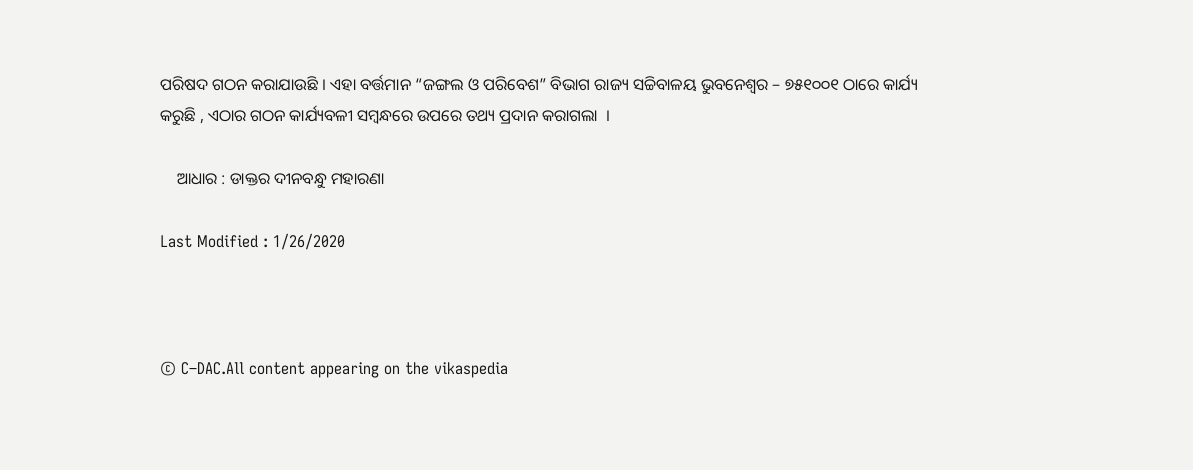ପରିଷଦ ଗଠନ କରାଯାଉଛି । ଏହା ବର୍ତ୍ତମାନ “ଜଙ୍ଗଲ ଓ ପରିବେଶ” ବିଭାଗ ରାଜ୍ୟ ସଚ୍ଚିବାଳୟ ଭୁବନେଶ୍ଵର – ୭୫୧୦୦୧ ଠାରେ କାର୍ଯ୍ୟ କରୁଛି , ଏଠାର ଗଠନ କାର୍ଯ୍ୟବଳୀ ସମ୍ବନ୍ଧରେ ଉପରେ ତଥ୍ୟ ପ୍ରଦାନ କରାଗଲା  ।

    ଆଧାର : ଡାକ୍ତର ଦୀନବନ୍ଧୁ ମହାରଣା

Last Modified : 1/26/2020



© C–DAC.All content appearing on the vikaspedia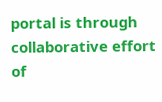portal is through collaborative effort of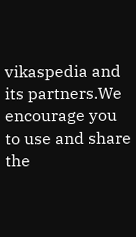vikaspedia and its partners.We encourage you to use and share the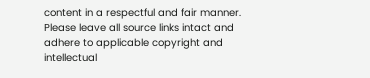content in a respectful and fair manner. Please leave all source links intact and adhere to applicable copyright and intellectual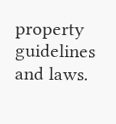property guidelines and laws.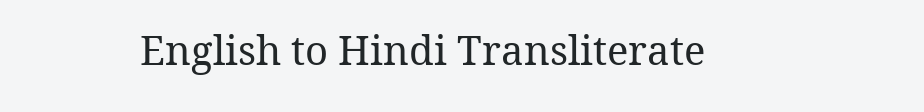English to Hindi Transliterate